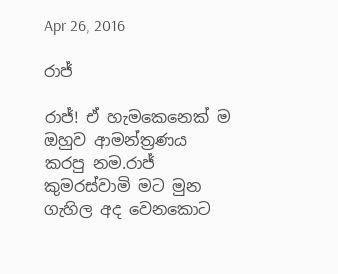Apr 26, 2016

රාජ්

රාජ්! ඒ හැමකෙනෙක් ම ඔහුව ආමන්ත්‍රණය කරපු නම.රාජ් කුමරස්වාමි මට මුන ගැහිල අද වෙනකොට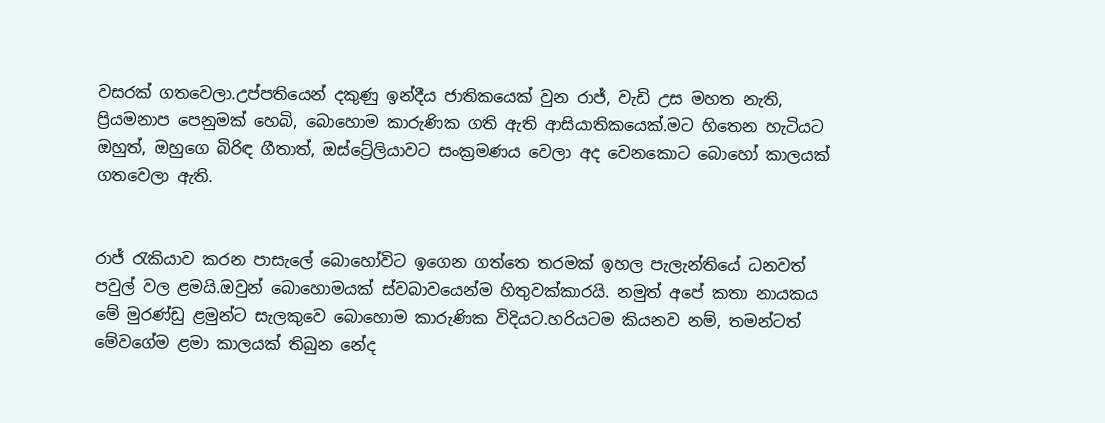වසරක් ගතවෙලා.උප්පතියෙන් දකුණු ඉන්දීය ජාතිකයෙක් වුන රාජ්, වැඩි උස මහත නැති, ප්‍රියමනාප පෙනුමක් හෙබි, බොහොම කාරුණික ගති ඇති ආසියාතිකයෙක්.මට හිතෙන හැටියට ඔහුත්, ඔහුගෙ බිරිඳ ගීතාත්, ඔස්ට්‍රේලියාවට සංක්‍රමණය වෙලා අද වෙනකොට බොහෝ කාලයක් ගතවෙලා ඇති.


රාජ් රැකියාව කරන පාසැලේ බොහෝවිට ඉගෙන ගත්තෙ තරමක් ඉහල පැලැන්තියේ ධනවත් පවුල් වල ළමයි.ඔවුන් බොහොමයක් ස්වබාවයෙන්ම හිතුවක්කාරයි. නමුත් අපේ කතා නායකය මේ මුරණ්ඩු ළමුන්ට සැලකුවෙ බොහොම කාරුණික විදියට.හරියටම කියනව නම්, තමන්ටත් මේවගේම ළමා කාලයක් තිබුන නේද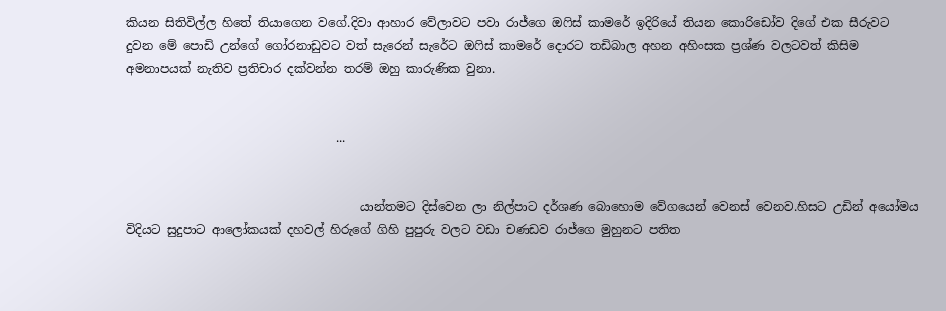කියන සිතිවිල්ල හිතේ තියාගෙන වගේ.දිවා ආහාර වේලාවට පවා රාජ්ගෙ ඔෆිස් කාමරේ ඉදිරියේ තියන කොරිඩෝව දිගේ එක සීරුවට දුවන මේ පොඩි උන්ගේ ගෝරනාඩුවට වත් සැරෙන් සැරේට ඔෆිස් කාමරේ දොරට තඩිබාල අහන අහිංසක ප්‍රශ්ණ වලටවත් කිසිම අමනාපයක් නැතිව ප්‍රතිචාර දක්වන්න තරම් ඔහු කාරුණික වුනා.


                                   ...


                                       යාන්තමට දිස්වෙන ලා නිල්පාට දර්ශණ බොහොම වේගයෙන් වෙනස් වෙනව.හිසට උඩින් අයෝමය විදියට සුදුපාට ආලෝකයක් දහවල් හිරුගේ ගිහි පුපුරු වලට වඩා චණඩව රාජ්ගෙ මුහුනට පතිත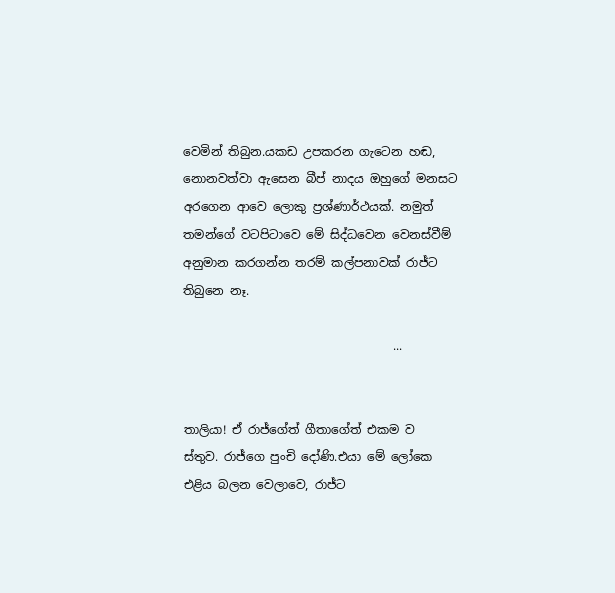වෙමින් තිබුන.යකඩ උපකරන ගැටෙන හඬ, නොනවත්වා ඇසෙන බීප් නාදය ඔහුගේ මනසට අරගෙන ආවෙ ලොකු ප්‍රශ්ණාර්ථයක්. නමුත් තමන්ගේ වටපිටාවෙ මේ සිද්ධවෙන වෙනස්වීම් අනුමාන කරගන්න තරම් කල්පනාවක් රාජ්ට තිබුනෙ නෑ.

                                   ...


තාලියා! ඒ රාජ්ගේත් ගීතාගේත් එකම ව
ස්තුව. රාජ්ගෙ පුංචි දෝණි.එයා මේ ලෝකෙ එළිය බලන වෙලාවෙ, රාජ්ට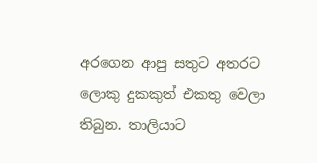අරගෙන ආපු සතුට අතරට ලොකු දුකකුත් එකතු වෙලා තිබුන. තාලියාට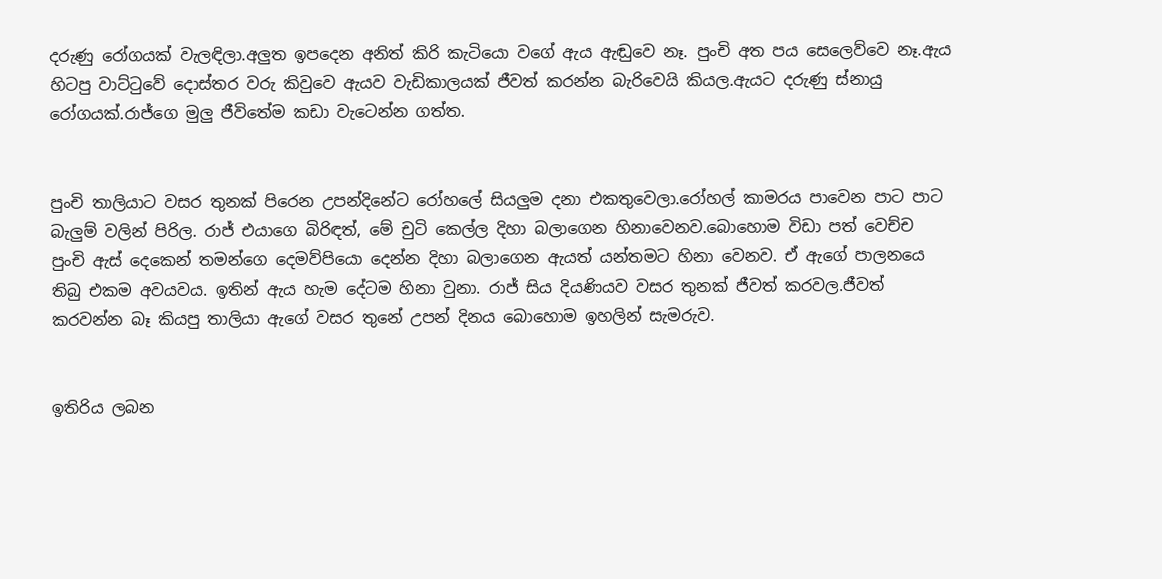දරුණු රෝගයක් වැලඳිලා.අලුත ඉපදෙන අනිත් කිරි කැටියො වගේ ඇය ඇඬුවෙ නෑ. පුංචි අත පය සෙලෙව්වෙ නෑ.ඇය හිටපු වාට්ටුවේ දොස්තර වරු කිවුවෙ ඇයව වැඩිකාලයක් ජීවත් කරන්න බැරිවෙයි කියල.ඇයට දරුණු ස්නායු රෝගයක්.රාජ්ගෙ මුලු ජීවිතේම කඩා වැටෙන්න ගත්ත.


පුංචි තාලියාට වසර තුනක් පිරෙන උපන්දිනේට රෝහලේ සියලුම දනා එකතුවෙලා.රෝහල් කාමරය පාවෙන පාට පාට බැලුම් වලින් පිරිල. රාජ් එයාගෙ බිරිඳත්, මේ චුටි කෙල්ල දිහා බලාගෙන හිනාවෙනව.බොහොම විඩා පත් වෙච්ච පුංචි ඇස් දෙකෙන් තමන්ගෙ දෙමව්පියො දෙන්න දිහා බලාගෙන ඇයත් යන්තමට හිනා වෙනව. ඒ ඇගේ පාලනයෙ තිබු එකම අවයවය. ඉතින් ඇය හැම දේටම හිනා වුනා. රාජ් සිය දියණියව වසර තුනක් ජීවත් කරවල.ජීවත් කරවන්න බෑ කියපු තාලියා ඇගේ වසර තුනේ උපන් දිනය බොහොම ඉහලින් සැමරුව.


ඉතිරිය ලබන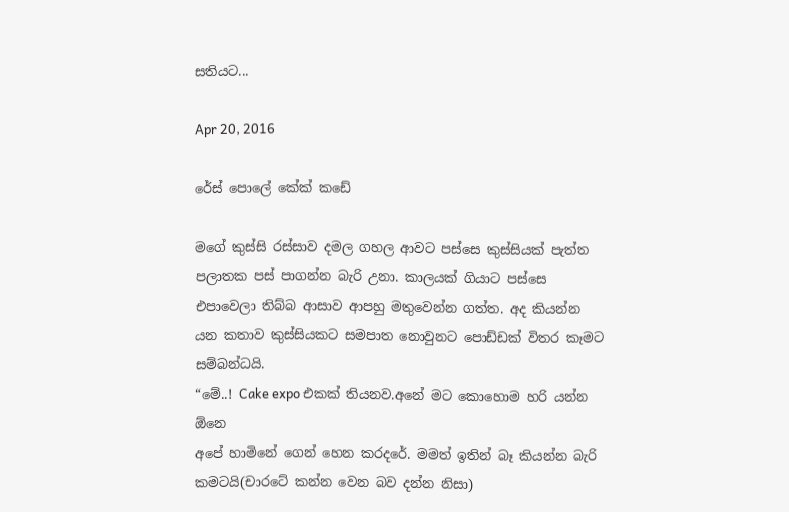සතියට...

Apr 20, 2016

රේස් පොලේ කේක් කඩේ

මගේ කුස්සි රස්සාව දමල ගහල ආවට පස්සෙ කුස්සියක් පැත්ත පලාතක පස් පාගන්න බැරි උනා. කාලයක් ගියාට පස්සෙ එපාවෙලා තිබ්බ ආසාව ආපහු මතුවෙන්න ගත්ත. අද කියන්න යන කතාව කුස්සියකට සමපාත නොවුනට පොඩ්ඩක් විතර කෑමට සම්බන්ධයි.
“මේ..! Cake expo එකක් තියනව.අනේ මට කොහොම හරි යන්න ඕනෙ
අපේ හාමිනේ ගෙන් හෙන කරදරේ. මමත් ඉතින් බෑ කියන්න බැරි කමටයි(චාරටේ කන්න වෙන බව දන්න නිසා)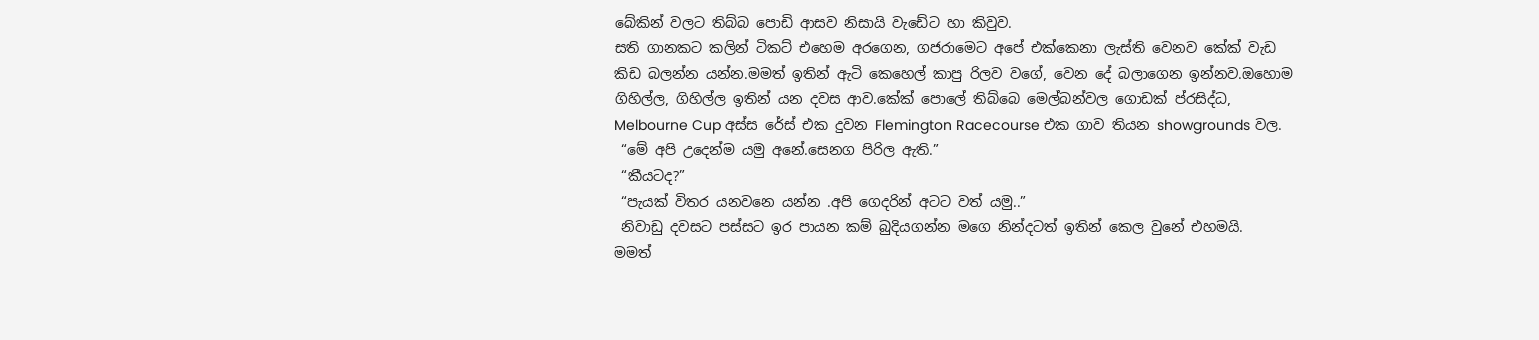බේකින් වලට තිබ්බ පොඩි ආසව නිසායි වැඩේට හා කිවුව.
සති ගානකට කලින් ටිකට් එහෙම අරගෙන, ගජරාමෙට අපේ එක්කෙනා ලැස්ති වෙනව කේක් වැඩ කිඩ බලන්න යන්න.මමත් ඉතින් ඇටි කෙහෙල් කාපු රිලව වගේ, වෙන දේ බලාගෙන ඉන්නව.ඔහොම ගිහිල්ල, ගිහිල්ල ඉතින් යන දවස ආව.කේක් පොලේ තිබ්බෙ මෙල්බන්වල ගොඩක් ප්රසිද්ධ, Melbourne Cup අස්ස රේස් එක දුවන Flemington Racecourse එක ගාව තියන showgrounds වල.
 “මේ අපි උදෙන්ම යමු අනේ.සෙනග පිරිල ඇති.”
 “කීයටද?”
 “පැයක් විතර යනවනෙ යන්න .අපි ගෙදරින් අටට වත් යමු..”
 නිවාඩු දවසට පස්සට ඉර පායන කම් බුදියගන්න මගෙ නින්දටත් ඉතින් කෙල වුනේ එහමයි.
මමත්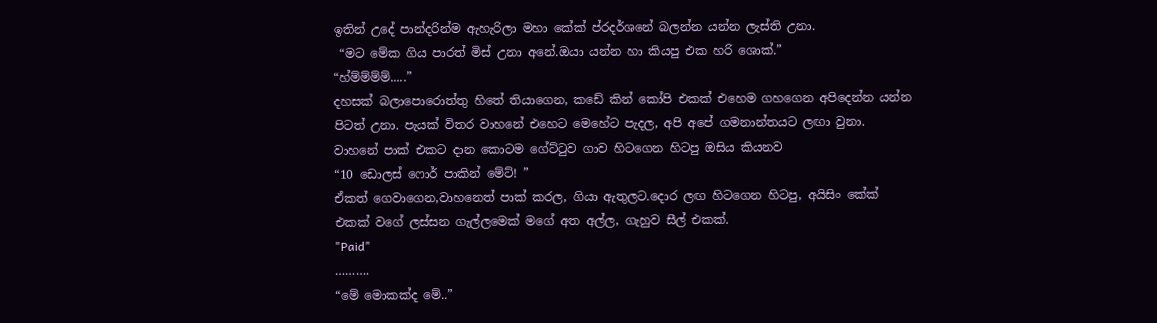ඉතින් උදේ පාන්දරින්ම ඇහැරිලා මහා කේක් ප්රදර්ශනේ බලන්න යන්න ලැස්ති උනා.
 “මට මේක ගිය පාරත් මිස් උනා අනේ.ඔයා යන්න හා කියපු එක හරි ශොක්.”
“හ්ම්ම්ම්ම්.....”
දහසක් බලාපොරොත්තු හිතේ තියාගෙන, කඩේ කින් කෝපි එකක් එහෙම ගහගෙන අපිදෙන්න යන්න පිටත් උනා. පැයක් විතර වාහනේ එහෙට මෙහේට පැදල, අපි අපේ ගමනාන්තයට ලඟා වුනා.
වාහනේ පාක් එකට දාන කොටම ගේට්ටුව ගාව හිටගෙන හිටපු ඔසිය කියනව
“10 ඩොලස් ෆොර් පාකින් මේට්! ”
ඒකත් ගෙවාගෙන,වාහනෙත් පාක් කරල, ගියා ඇතුලට.දොර ලඟ හිටගෙන හිටපු, අයිසිං කේක් එකක් වගේ ලස්සන ගැල්ලමෙක් මගේ අත අල්ල, ගැහුව සීල් එකක්.
"Paid"
……….
“මේ මොකක්ද මේ..”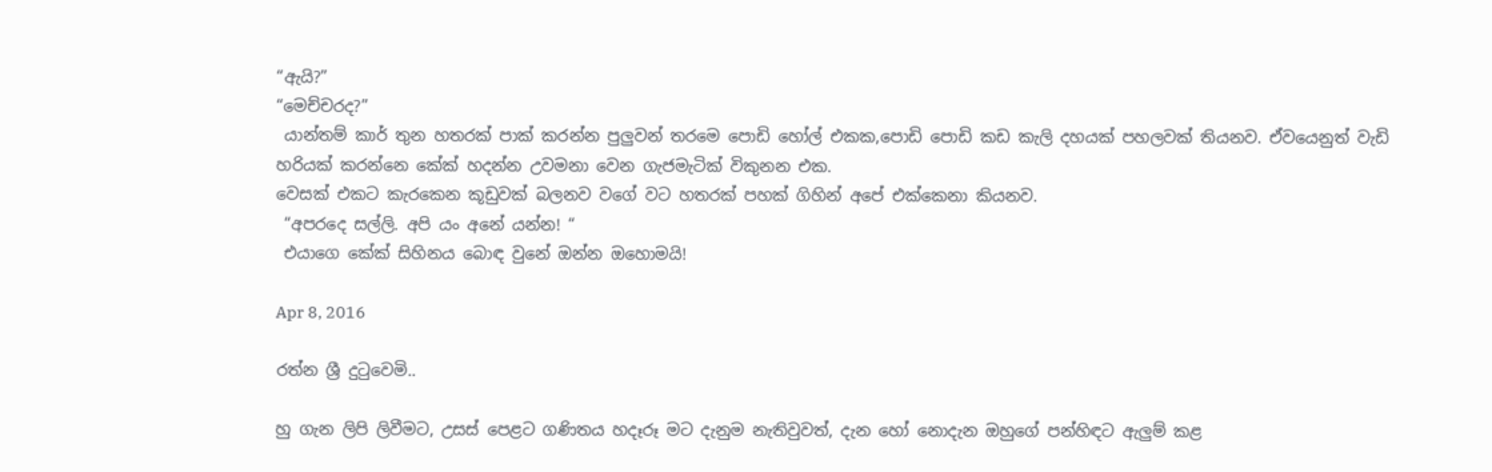“ඇයි?”
“මෙච්චරද?”
 යාන්තම් කාර් තුන හතරක් පාක් කරන්න පුලුවන් තරමෙ පොඩි හෝල් එකක,පොඩි පොඩි කඩ කැලි දහයක් පහලවක් තියනව. ඒවයෙනුත් වැඩි හරියක් කරන්නෙ කේක් හදන්න උවමනා වෙන ගැජමැටික් විකුනන එක.
වෙසක් එකට කැරකෙන කූඩුවක් බලනව වගේ වට හතරක් පහක් ගිහින් අපේ එක්කෙනා කියනව.
 “අපරදෙ සල්ලි. අපි යං අනේ යන්න! “
 එයාගෙ කේක් සිහිනය බොඳ වුනේ ඔන්න ඔහොමයි!

Apr 8, 2016

රත්න ශ්‍රී දුටුවෙමි..

හු ගැන ලිපි ලිවීමට, උසස් පෙළට ගණිතය හදෑරූ මට දැනුම නැතිවුවත්, දැන හෝ නොදැන ඔහුගේ පන්හිඳට ඇලුම් කළ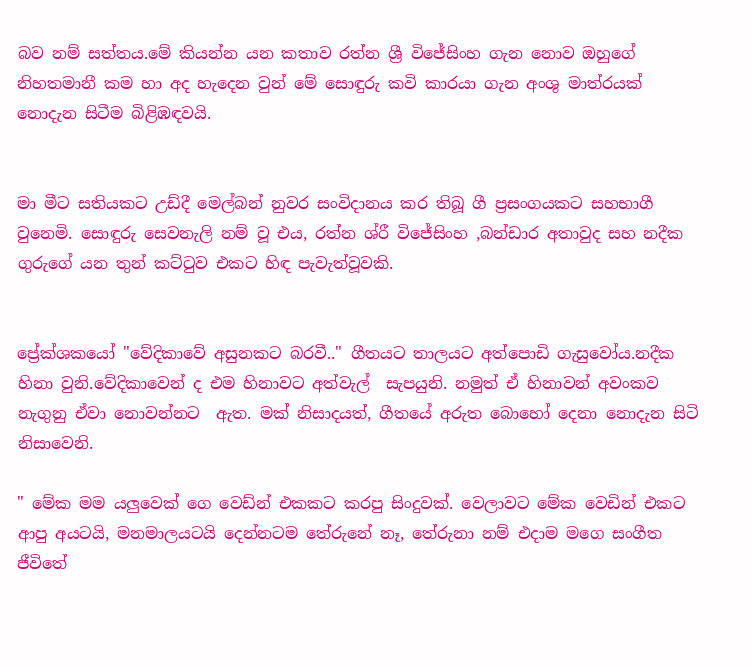බව නම් සත්තය.මේ කියන්න යන කතාව රත්න ශ්‍රී විජේසිංහ ගැන නොව ඔහුගේ නිහතමානී කම හා අද හැදෙන වුන් මේ සොඳුරු කවි කාරයා ගැන අංශු මාත්රයක් නොදැන සිටීම බිළිඹඳවයි.


මා මීට සතියකට උඩ්දී මෙල්බන් නුවර සංවිදානය කර තිබූ ගී ප්‍රසංගයකට සහභාගී වුනෙමි. සොඳුරු සෙවනැලි නම් වූ එය, රත්න ශ්රී විජේසිංහ ,බන්ඩාර අතාවුද සහ නදීක ගුරුගේ යන තුන් කට්ටුව එකට හිඳ පැවැත්වූවකි.


ප්‍රේක්ශකයෝ "වේදිකාවේ අසුනකට බරවී.." ගීතයට තාලයට අත්පොඩි ගැසුවෝය.නදීක හිනා වුනි.වේදිකාවෙන් ද එම හිනාවට අත්වැල්  සැපයුනි. නමුත් ඒ හිනාවන් අවංකව නැගුනු ඒවා නොවන්නට  ඇත. මක් නිසාදයත්, ගීතයේ අරුත බොහෝ දෙනා නොදැන සිටි නිසාවෙනි.

" මේක මම යලුවෙක් ගෙ වෙඩ්න් එකකට කරපු සිංදුවක්. වෙලාවට මේක වෙඩින් එකට ආපු අයටයි, මනමාලයටයි දෙන්නටම තේරුනේ නෑ, තේරුනා නම් එදාම මගෙ සංගීත ජීවිතේ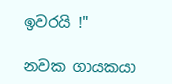ඉවරයි !"

නවක ගායකයා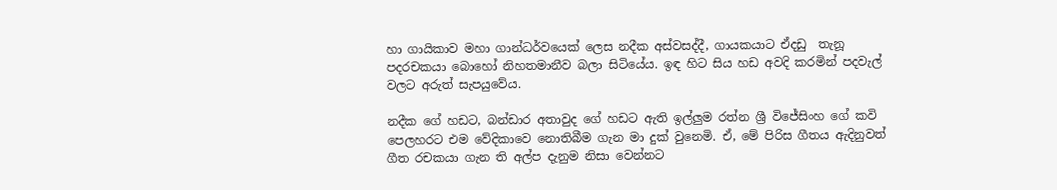හා ගායිකාව මහා ගාන්ධර්වයෙක් ලෙස නදීක අස්වසද්දී, ගායකයාට ඒදඩු  තැනූ පදරචකයා බොහෝ නිහතමානීව බලා සිටියේය. ඉඳ හිට සිය හඩ අවදි කරමින් පදවැල් වලට අරුත් සැපයුවේය.

නදීක ගේ හඩට, බන්ඩාර අතාවුද ගේ හඩට ඇති ඉල්ලුම රත්න ශ්‍රී විජේසිංහ ගේ කවි පෙලහරට එම වේදිකාවෙ නොතිබීම ගැන මා දුක් වුනෙමි. ඒ, මේ පිරිස ගීතය ඇදිනුවත් ගීත රචකයා ගැන ති අල්ප දැනුම නිසා වෙන්නට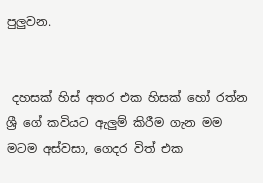පුලුවන.


 දහසක් හිස් අතර එක හිසක් හෝ රත්න ශ්‍රී ගේ කවියට ඇලුම් කිරීම ගැන මම මටම අස්වසා, ගෙදර විත් එක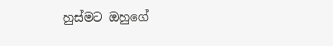හුස්මට ඔහුගේ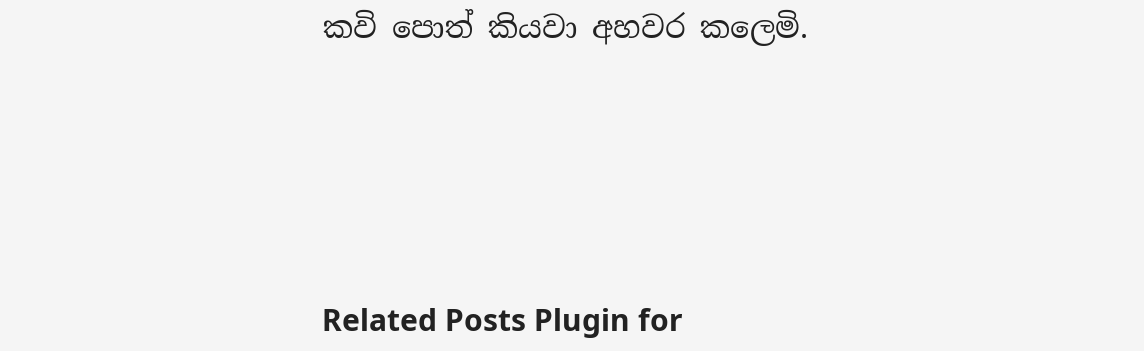කවි පොත් කියවා අහවර කලෙමි.





Related Posts Plugin for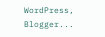WordPress, Blogger...